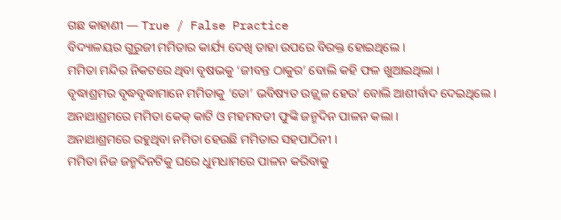ଗଛ କାହାଣୀ — True / False Practice
ବିଦ୍ୟାଳୟର ଗୁରୁଜୀ ମମିତାର କାର୍ଯ୍ୟ ଦେଖି ତାହା ଉପରେ ବିରକ୍ତ ହୋଇଥିଲେ ।
ମମିତା ମନ୍ଦିର ନିକଟରେ ଥିବା ବୃଷଭକୁ ‘ଜୀବନ୍ତ ଠାକୁର’ ବୋଲି କହି ଫଳ ଖୁଆଇଥିଲା ।
ବୃଦ୍ଧାଶ୍ରମର ବୃଦ୍ଧବୃଦ୍ଧାମାନେ ମମିତାକୁ ‘ତୋ’ ଭବିଷ୍ୟତ ଉଜ୍ଜ୍ୱଳ ହେଉ’ ବୋଲି ଆଶୀର୍ବାଦ ଦେଇଥିଲେ ।
ଅନାଥାଶ୍ରମରେ ମମିତା କେକ୍ କାଟି ଓ ମହମବତୀ ଫୁଙ୍କି ଜନ୍ମଦିନ ପାଳନ କଲା ।
ଅନାଥାଶ୍ରମରେ ରହୁଥିବା ନମିତା ହେଉଛି ମମିତାର ସହପାଠିନୀ ।
ମମିତା ନିଜ ଜନ୍ମଦିନଟିକୁ ଘରେ ଧୁମଧାମରେ ପାଳନ କରିବାକୁ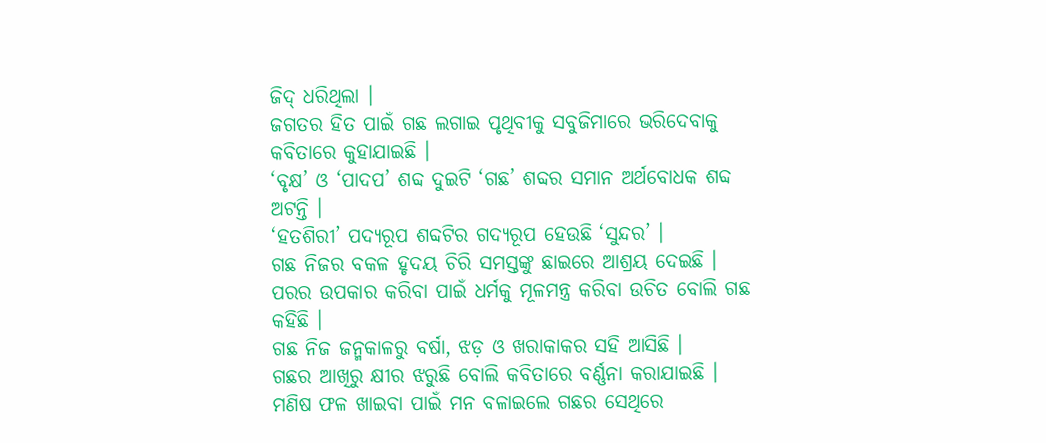ଜିଦ୍ ଧରିଥିଲା ।
ଜଗତର ହିତ ପାଇଁ ଗଛ ଲଗାଇ ପୃଥିବୀକୁ ସବୁଜିମାରେ ଭରିଦେବାକୁ କବିତାରେ କୁହାଯାଇଛି ।
‘ବୃକ୍ଷ’ ଓ ‘ପାଦପ’ ଶବ୍ଦ ଦୁଇଟି ‘ଗଛ’ ଶବ୍ଦର ସମାନ ଅର୍ଥବୋଧକ ଶବ୍ଦ ଅଟନ୍ତି ।
‘ହତଶିରୀ’ ପଦ୍ୟରୂପ ଶବ୍ଦଟିର ଗଦ୍ୟରୂପ ହେଉଛି ‘ସୁନ୍ଦର’ ।
ଗଛ ନିଜର ବକଳ ହୃଦୟ ଚିରି ସମସ୍ତଙ୍କୁ ଛାଇରେ ଆଶ୍ରୟ ଦେଇଛି ।
ପରର ଉପକାର କରିବା ପାଇଁ ଧର୍ମକୁ ମୂଳମନ୍ତ୍ର କରିବା ଉଚିତ ବୋଲି ଗଛ କହିଛି ।
ଗଛ ନିଜ ଜନ୍ମକାଳରୁ ବର୍ଷା, ଝଡ଼ ଓ ଖରାକାକର ସହି ଆସିଛି ।
ଗଛର ଆଖିରୁ କ୍ଷୀର ଝରୁଛି ବୋଲି କବିତାରେ ବର୍ଣ୍ଣନା କରାଯାଇଛି ।
ମଣିଷ ଫଳ ଖାଇବା ପାଇଁ ମନ ବଳାଇଲେ ଗଛର ସେଥିରେ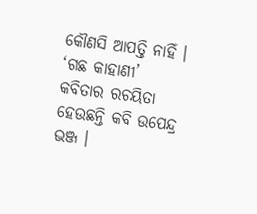କୌଣସି ଆପତ୍ତି ନାହିଁ ।
‘ଗଛ କାହାଣୀ’ କବିତାର ରଚୟିତା ହେଉଛନ୍ତି କବି ଉପେନ୍ଦ୍ର ଭଞ୍ଜ ।